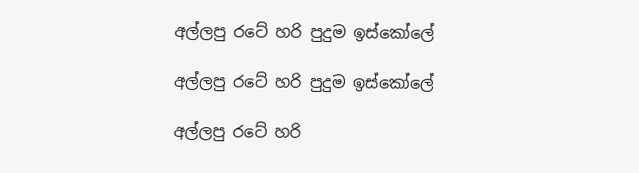අල්ලපු රටේ හරි පුදුම ඉස්කෝලේ

අල්ලපු රටේ හරි පුදුම ඉස්කෝලේ

අල්ලපු රටේ හරි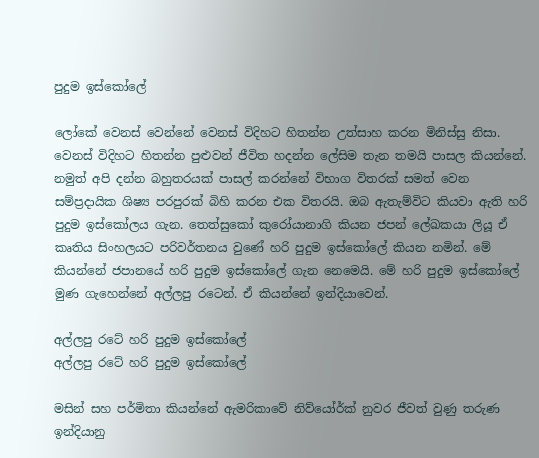පුදුම ඉස්කෝලේ

ලෝකේ වෙනස් වෙන්නේ වෙනස් විදිහට හිතන්න උත්සාහ කරන මිනිස්සු නිසා. වෙනස් විදිහට හිතන්න පුළුවන් ජීවිත හදන්න ලේසිම තැන තමයි පාසල කියන්නේ. නමුත් අපි දන්න බහුතරයක් පාසල් කරන්නේ විභාග විතරක් සමත් වෙන සම්ප්‍රදායික ශිෂ්‍ය පරපුරක් බිහි කරන එක විතරයි. ඔබ ඇතැම්විට කියවා ඇති හරි පුදුම ඉස්කෝලය ගැන. තෙත්සුකෝ කුරෝයානාගි කියන ජපන් ලේඛකයා ලියූ ඒ කෘතිය සිංහලයට පරිවර්තනය වුණේ හරි පුදුම ඉස්කෝලේ කියන නමින්. මේ කියන්නේ ජපානයේ හරි පුදුම ඉස්කෝලේ ගැන නෙමෙයි. මේ හරි පුදුම ඉස්කෝලේ මුණ ගැහෙන්නේ අල්ලපු රටෙන්. ඒ කියන්නේ ඉන්දියාවෙන්.

අල්ලපු රටේ හරි පුදුම ඉස්කෝලේ
අල්ලපු රටේ හරි පුදුම ඉස්කෝලේ

මසින් සහ පර්මිතා කියන්නේ ඇමරිකාවේ නිව්යෝර්ක් නුවර ජීවත් වුණු තරුණ ඉන්දියානු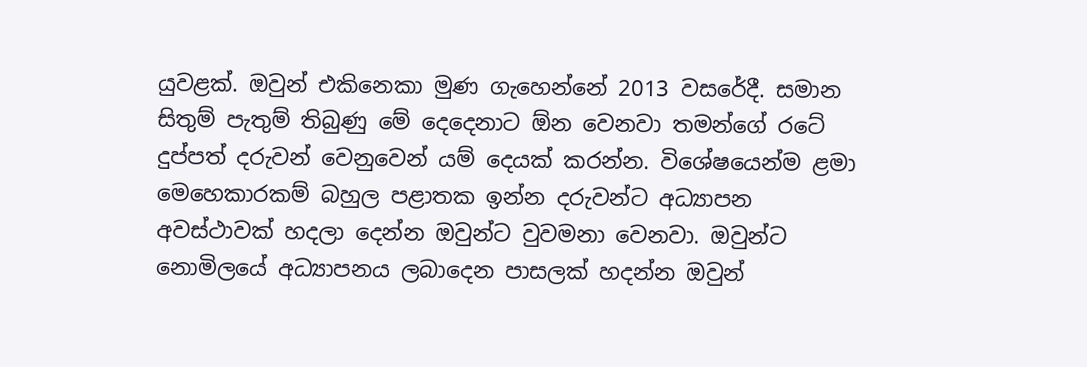යුවළක්. ඔවුන් එකිනෙකා මුණ ගැහෙන්නේ 2013 වසරේදී. සමාන සිතුම් පැතුම් තිබුණු මේ දෙදෙනාට ඕන වෙනවා තමන්ගේ රටේ දුප්පත් දරුවන් වෙනුවෙන් යම් දෙයක් කරන්න. විශේෂයෙන්ම ළමා මෙහෙකාරකම් බහුල පළාතක ඉන්න දරුවන්ට අධ්‍යාපන අවස්ථාවක් හදලා දෙන්න ඔවුන්ට වුවමනා වෙනවා. ඔවුන්ට නොමිලයේ අධ්‍යාපනය ලබාදෙන පාසලක් හදන්න ඔවුන්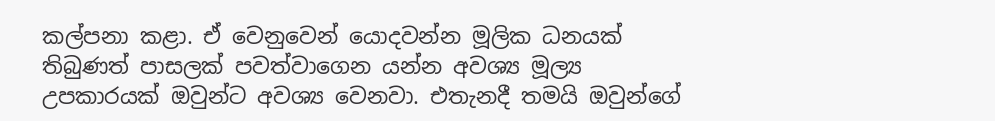කල්පනා කළා. ඒ වෙනුවෙන් යොදවන්න මූලික ධනයක් තිබුණත් පාසලක් පවත්වාගෙන යන්න අවශ්‍ය මූල්‍ය උපකාරයක් ඔවුන්ට අවශ්‍ය වෙනවා. එතැනදී තමයි ඔවුන්ගේ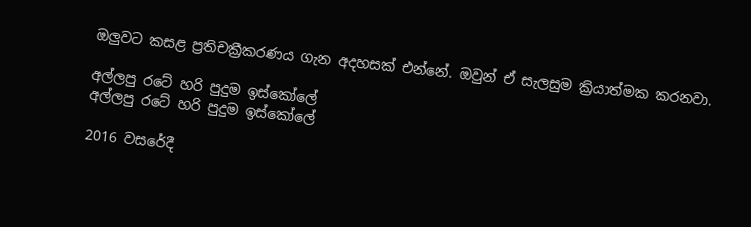ඔලුවට කසළ ප්‍රතිචක්‍රීකරණය ගැන අදහසක් එන්නේ. ඔවුන් ඒ සැලසුම ක්‍රියාත්මක කරනවා.

අල්ලපු රටේ හරි පුදුම ඉස්කෝලේ
අල්ලපු රටේ හරි පුදුම ඉස්කෝලේ

2016 වසරේදී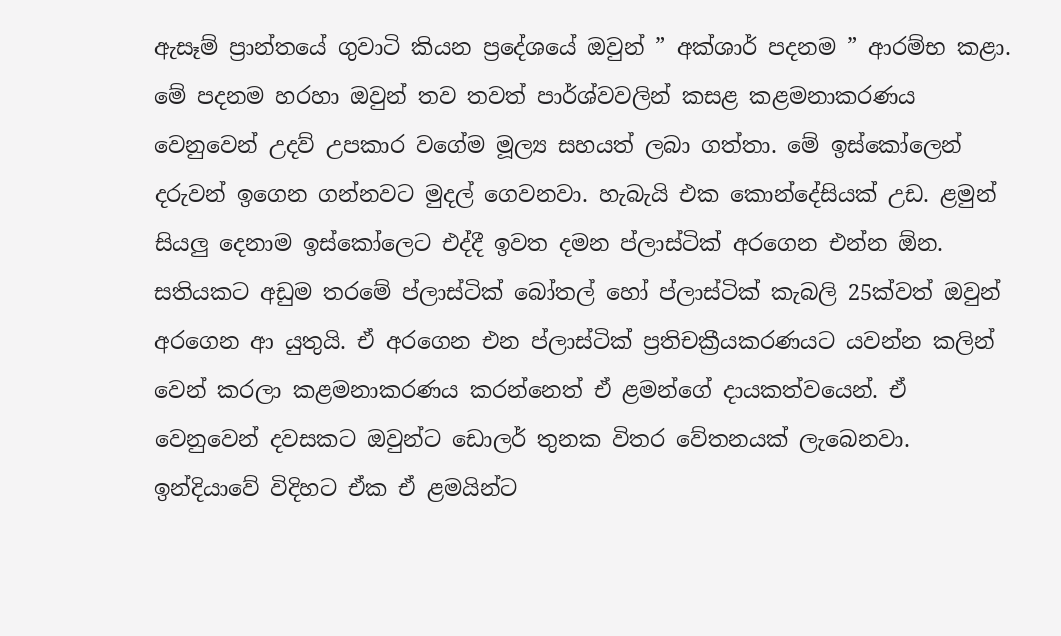ඇසෑම් ප්‍රාන්තයේ ගුවාටි කියන ප්‍රදේශයේ ඔවුන් ” අක්ශාර් පදනම ” ආරම්භ කළා. මේ පදනම හරහා ඔවුන් තව තවත් පාර්ශ්වවලින් කසළ කළමනාකරණය වෙනුවෙන් උදව් උපකාර වගේම මූල්‍ය සහයත් ලබා ගත්තා. මේ ඉස්කෝලෙන් දරුවන් ඉගෙන ගන්නවට මුදල් ගෙවනවා. හැබැයි එක කොන්දේසියක් උඩ. ළමුන් සියලු දෙනාම ඉස්කෝලෙට එද්දී ඉවත දමන ප්ලාස්ටික් අරගෙන එන්න ඕන. සතියකට අඩුම තරමේ ප්ලාස්ටික් බෝතල් හෝ ප්ලාස්ටික් කැබලි 25ක්වත් ඔවුන් අරගෙන ආ යුතුයි. ඒ අරගෙන එන ප්ලාස්ටික් ප්‍රතිචක්‍රීයකරණයට යවන්න කලින් වෙන් කරලා කළමනාකරණය කරන්නෙත් ඒ ළමන්ගේ දායකත්වයෙන්. ඒ වෙනුවෙන් දවසකට ඔවුන්ට ඩොලර් තුනක විතර වේතනයක් ලැබෙනවා. ඉන්දියාවේ විදිහට ඒක ඒ ළමයින්ට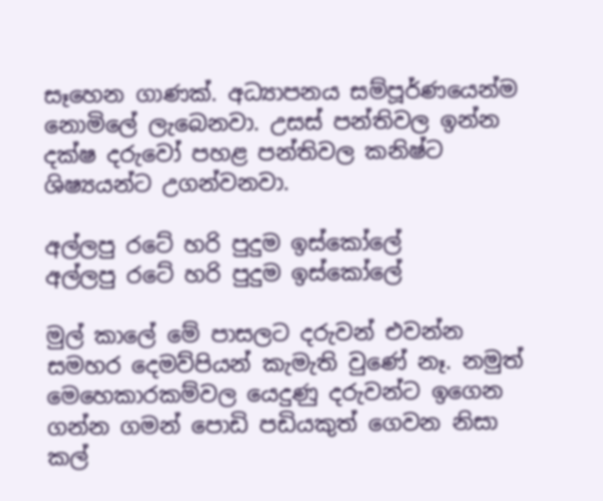සෑහෙන ගාණක්. අධ්‍යාපනය සම්පූර්ණයෙන්ම නොමිලේ ලැබෙනවා. උසස් පන්තිවල ඉන්න දක්ෂ දරුවෝ පහළ පන්තිවල කනිෂ්ට ශිෂ්‍යයන්ට උගන්වනවා.

අල්ලපු රටේ හරි පුදුම ඉස්කෝලේ
අල්ලපු රටේ හරි පුදුම ඉස්කෝලේ

මුල් කාලේ මේ පාසලට දරුවන් එවන්න සමහර දෙමව්පියන් කැමැති වුණේ නෑ. නමුත් මෙහෙකාරකම්වල යෙදුණු දරුවන්ට ඉගෙන ගන්න ගමන් පොඩි පඩියකුත් ගෙවන නිසා කල්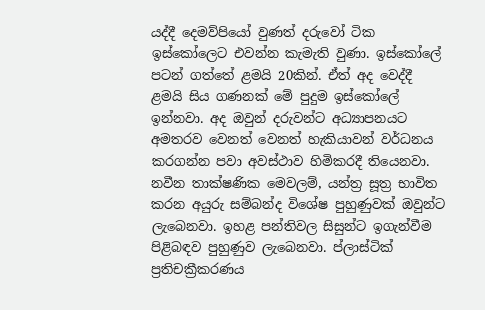යද්දී දෙමව්පියෝ වුණත් දරුවෝ ටික ඉස්කෝලෙට එවන්න කැමැති වුණා. ඉස්කෝලේ පටන් ගත්තේ ළමයි 20කින්. ඒත් අද වෙද්දී ළමයි සිය ගණනක් මේ පුදුම ඉස්කෝලේ ඉන්නවා. අද ඔවුන් දරුවන්ට අධ්‍යාපනයට අමතරව වෙනත් වෙනත් හැකියාවන් වර්ධනය කරගන්න පවා අවස්ථාව හිමිකරදී තියෙනවා. නවීන තාක්ෂණික මෙවලම්, යන්ත්‍ර සූත්‍ර භාවිත කරන අයුරු සම්බන්ද විශේෂ පුහුණුවක් ඔවුන්ට ලැබෙනවා. ඉහළ පන්තිවල සිසුන්ට ඉගැන්වීම පිළිබඳව පුහුණුව ලැබෙනවා. ප්ලාස්ටික් ප්‍රතිචක්‍රීකරණය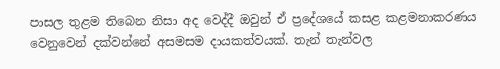පාසල තුළම තිබෙන නිසා අද වෙද්දී ඔවුන් ඒ ප්‍රදේශයේ කසළ කළමනාකරණය වෙනුවෙන් දක්වන්නේ අසමසම දායකත්වයක්. තැන් තැන්වල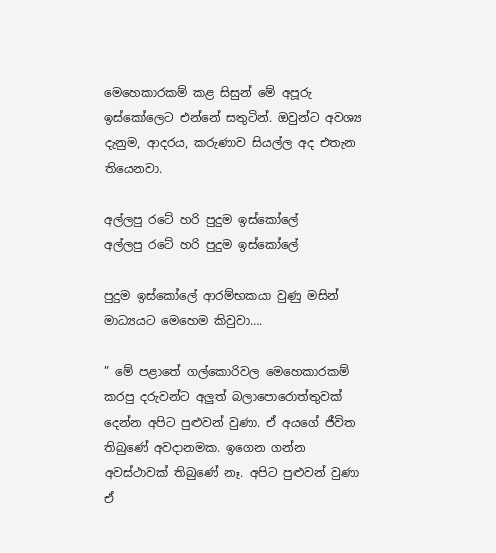මෙහෙකාරකම් කළ සිසුන් මේ අපූරු ඉස්කෝලෙට එන්නේ සතුටින්. ඔවුන්ට අවශ්‍ය දැනුම, ආදරය, කරුණාව සියල්ල අද එතැන තියෙනවා.

අල්ලපු රටේ හරි පුදුම ඉස්කෝලේ
අල්ලපු රටේ හරි පුදුම ඉස්කෝලේ

පුදුම ඉස්කෝලේ ආරම්භකයා වුණු මසින් මාධ්‍යයට මෙහෙම කිවුවා….

” මේ පළාතේ ගල්කොරිවල මෙහෙකාරකම් කරපු දරුවන්ට අලුත් බලාපොරොත්තුවක් දෙන්න අපිට පුළුවන් වුණා. ඒ අයගේ ජීවිත තිබුණේ අවදානමක. ඉගෙන ගන්න අවස්ථාවක් තිබුණේ නෑ. අපිට පුළුවන් වුණා ඒ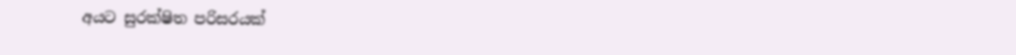අයට සුරක්ෂිත පරිසරයක්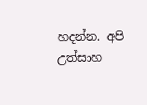හදන්න. අපි උත්සාහ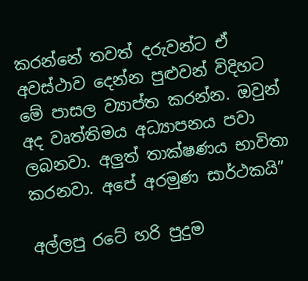කරන්නේ තවත් දරුවන්ට ඒ අවස්ථාව දෙන්න පුළුවන් විදිහට මේ පාසල ව්‍යාප්ත කරන්න. ඔවුන් අද වෘත්තිමය අධ්‍යාපනය පවා ලබනවා. අලුත් තාක්ෂණය භාවිතා කරනවා. අපේ අරමුණ සාර්ථකයි”

අල්ලපු රටේ හරි පුදුම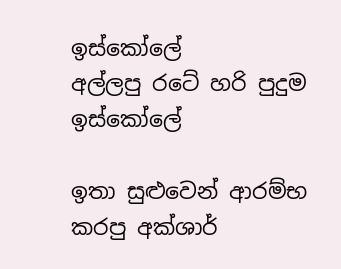ඉස්කෝලේ
අල්ලපු රටේ හරි පුදුම ඉස්කෝලේ

ඉතා සුළුවෙන් ආරම්භ කරපු අක්ශාර්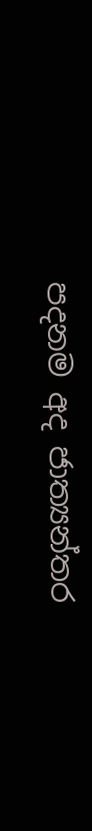පදනම අද ජාත්‍යන්තර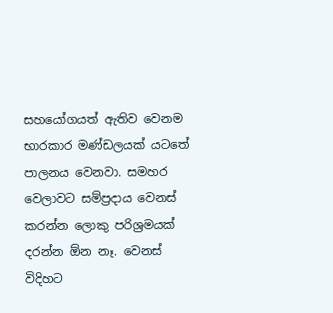සහයෝගයත් ඇතිව වෙනම භාරකාර මණ්ඩලයක් යටතේ පාලනය වෙනවා. සමහර වෙලාවට සම්ප්‍රදාය වෙනස් කරන්න ලොකු පරිශ්‍රමයක් දරන්න ඕන නෑ. වෙනස් විදිහට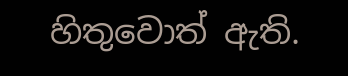හිතුවොත් ඇති.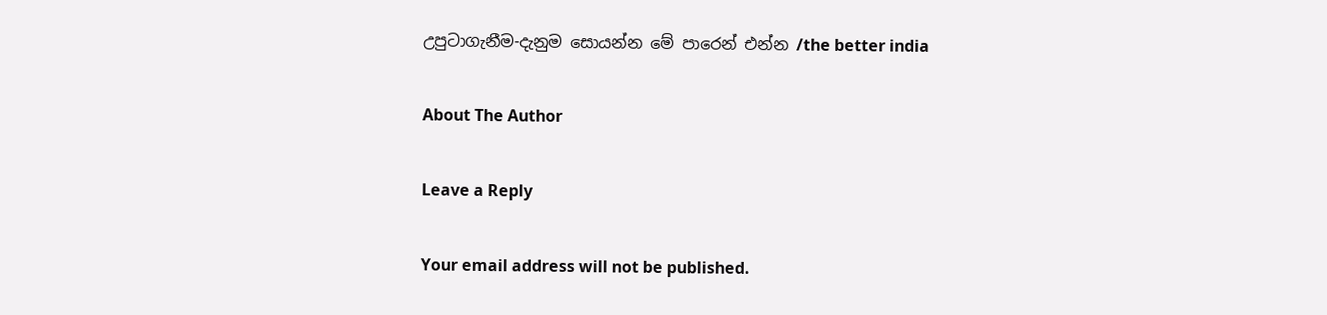උපුටාගැනීම-දැනුම සොයන්න මේ පාරෙන් එන්න /the better india

About The Author

Leave a Reply

Your email address will not be published.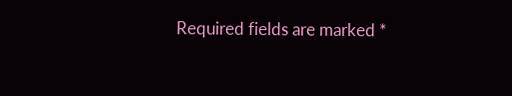Required fields are marked *